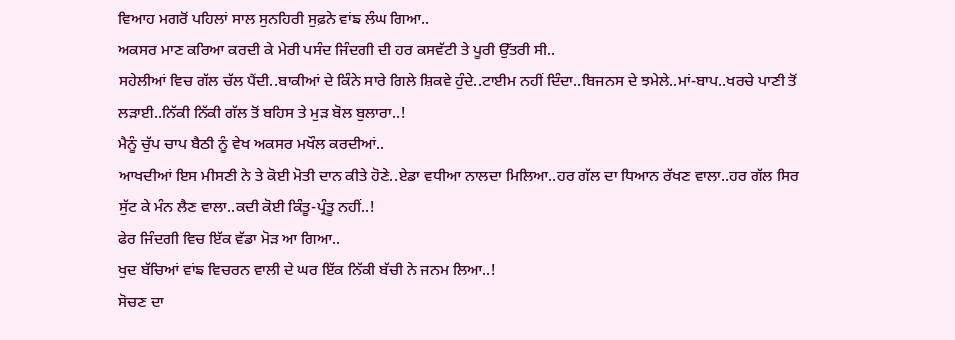ਵਿਆਹ ਮਗਰੋਂ ਪਹਿਲਾਂ ਸਾਲ ਸੁਨਹਿਰੀ ਸੁਫ਼ਨੇ ਵਾਂਙ ਲੰਘ ਗਿਆ..
ਅਕਸਰ ਮਾਣ ਕਰਿਆ ਕਰਦੀ ਕੇ ਮੇਰੀ ਪਸੰਦ ਜਿੰਦਗੀ ਦੀ ਹਰ ਕਸਵੱਟੀ ਤੇ ਪੂਰੀ ਉੱਤਰੀ ਸੀ..
ਸਹੇਲੀਆਂ ਵਿਚ ਗੱਲ ਚੱਲ ਪੈਂਦੀ..ਬਾਕੀਆਂ ਦੇ ਕਿੰਨੇ ਸਾਰੇ ਗਿਲੇ ਸ਼ਿਕਵੇ ਹੁੰਦੇ..ਟਾਈਮ ਨਹੀਂ ਦਿੰਦਾ..ਬਿਜਨਸ ਦੇ ਝਮੇਲੇ..ਮਾਂ-ਬਾਪ..ਖਰਚੇ ਪਾਣੀ ਤੋਂ ਲੜਾਈ..ਨਿੱਕੀ ਨਿੱਕੀ ਗੱਲ ਤੋਂ ਬਹਿਸ ਤੇ ਮੁੜ ਬੋਲ ਬੁਲਾਰਾ..!
ਮੈਨੂੰ ਚੁੱਪ ਚਾਪ ਬੈਠੀ ਨੂੰ ਵੇਖ ਅਕਸਰ ਮਖੌਲ ਕਰਦੀਆਂ..
ਆਖਦੀਆਂ ਇਸ ਮੀਸਣੀ ਨੇ ਤੇ ਕੋਈ ਮੋਤੀ ਦਾਨ ਕੀਤੇ ਹੋਣੇ..ਏਡਾ ਵਧੀਆ ਨਾਲਦਾ ਮਿਲਿਆ..ਹਰ ਗੱਲ ਦਾ ਧਿਆਨ ਰੱਖਣ ਵਾਲਾ..ਹਰ ਗੱਲ ਸਿਰ ਸੁੱਟ ਕੇ ਮੰਨ ਲੈਣ ਵਾਲਾ..ਕਦੀ ਕੋਈ ਕਿੰਤੂ-ਪ੍ਰੰਤੂ ਨਹੀਂ..!
ਫੇਰ ਜਿੰਦਗੀ ਵਿਚ ਇੱਕ ਵੱਡਾ ਮੋੜ ਆ ਗਿਆ..
ਖੁਦ ਬੱਚਿਆਂ ਵਾਂਙ ਵਿਚਰਨ ਵਾਲੀ ਦੇ ਘਰ ਇੱਕ ਨਿੱਕੀ ਬੱਚੀ ਨੇ ਜਨਮ ਲਿਆ..!
ਸੋਚਣ ਦਾ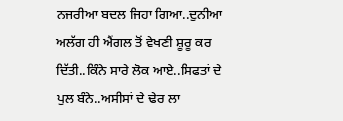ਨਜਰੀਆ ਬਦਲ ਜਿਹਾ ਗਿਆ..ਦੁਨੀਆ ਅਲੱਗ ਹੀ ਐਂਗਲ ਤੋਂ ਵੇਖਣੀ ਸ਼ੂਰੂ ਕਰ ਦਿੱਤੀ..ਕਿੰਨੇ ਸਾਰੇ ਲੋਕ ਆਏ..ਸਿਫਤਾਂ ਦੇ ਪੁਲ ਬੰਨੇ..ਅਸੀਸਾਂ ਦੇ ਢੇਰ ਲਾ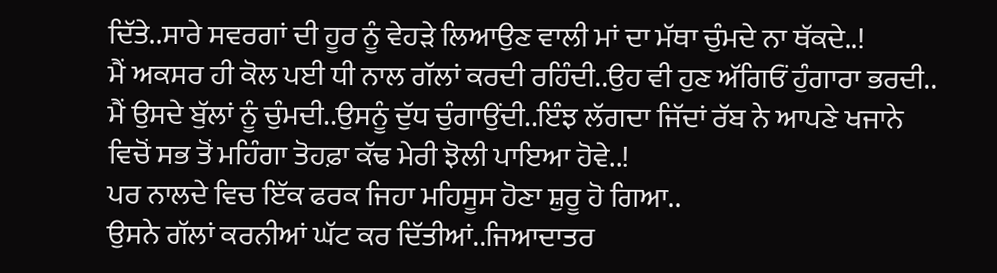ਦਿੱਤੇ..ਸਾਰੇ ਸਵਰਗਾਂ ਦੀ ਹੂਰ ਨੂੰ ਵੇਹੜੇ ਲਿਆਉਣ ਵਾਲੀ ਮਾਂ ਦਾ ਮੱਥਾ ਚੁੰਮਦੇ ਨਾ ਥੱਕਦੇ..!
ਮੈਂ ਅਕਸਰ ਹੀ ਕੋਲ ਪਈ ਧੀ ਨਾਲ ਗੱਲਾਂ ਕਰਦੀ ਰਹਿੰਦੀ..ਉਹ ਵੀ ਹੁਣ ਅੱਗਿਓਂ ਹੁੰਗਾਰਾ ਭਰਦੀ..
ਮੈਂ ਉਸਦੇ ਬੁੱਲਾਂ ਨੂੰ ਚੁੰਮਦੀ..ਉਸਨੂੰ ਦੁੱਧ ਚੁੰਗਾਉਂਦੀ..ਇੰਝ ਲੱਗਦਾ ਜਿੱਦਾਂ ਰੱਬ ਨੇ ਆਪਣੇ ਖਜਾਨੇ ਵਿਚੋਂ ਸਭ ਤੋਂ ਮਹਿੰਗਾ ਤੋਹਫ਼ਾ ਕੱਢ ਮੇਰੀ ਝੋਲੀ ਪਾਇਆ ਹੋਵੇ..!
ਪਰ ਨਾਲਦੇ ਵਿਚ ਇੱਕ ਫਰਕ ਜਿਹਾ ਮਹਿਸੂਸ ਹੋਣਾ ਸ਼ੁਰੂ ਹੋ ਗਿਆ..
ਉਸਨੇ ਗੱਲਾਂ ਕਰਨੀਆਂ ਘੱਟ ਕਰ ਦਿੱਤੀਆਂ..ਜਿਆਦਾਤਰ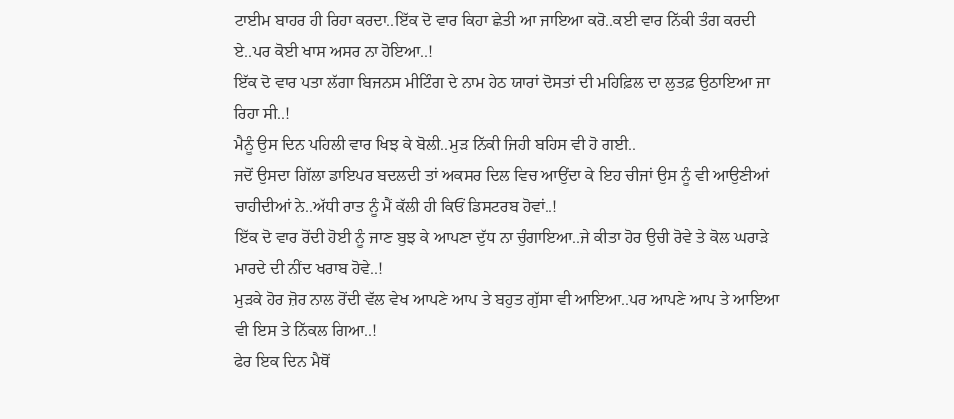ਟਾਈਮ ਬਾਹਰ ਹੀ ਰਿਹਾ ਕਰਦਾ..ਇੱਕ ਦੋ ਵਾਰ ਕਿਹਾ ਛੇਤੀ ਆ ਜਾਇਆ ਕਰੋ..ਕਈ ਵਾਰ ਨਿੱਕੀ ਤੰਗ ਕਰਦੀ ਏ..ਪਰ ਕੋਈ ਖਾਸ ਅਸਰ ਨਾ ਹੋਇਆ..!
ਇੱਕ ਦੋ ਵਾਰ ਪਤਾ ਲੱਗਾ ਬਿਜਨਸ ਮੀਟਿੰਗ ਦੇ ਨਾਮ ਹੇਠ ਯਾਰਾਂ ਦੋਸਤਾਂ ਦੀ ਮਹਿਫ਼ਿਲ ਦਾ ਲੁਤਫ਼ ਉਠਾਇਆ ਜਾ ਰਿਹਾ ਸੀ..!
ਮੈਨੂੰ ਉਸ ਦਿਨ ਪਹਿਲੀ ਵਾਰ ਖਿਝ ਕੇ ਬੋਲੀ..ਮੁੜ ਨਿੱਕੀ ਜਿਹੀ ਬਹਿਸ ਵੀ ਹੋ ਗਈ..
ਜਦੋਂ ਉਸਦਾ ਗਿੱਲਾ ਡਾਇਪਰ ਬਦਲਦੀ ਤਾਂ ਅਕਸਰ ਦਿਲ ਵਿਚ ਆਉਂਦਾ ਕੇ ਇਹ ਚੀਜਾਂ ਉਸ ਨੂੰ ਵੀ ਆਉਣੀਆਂ ਚਾਹੀਦੀਆਂ ਨੇ..ਅੱਧੀ ਰਾਤ ਨੂੰ ਮੈਂ ਕੱਲੀ ਹੀ ਕਿਓਂ ਡਿਸਟਰਬ ਹੋਵਾਂ..!
ਇੱਕ ਦੋ ਵਾਰ ਰੋਂਦੀ ਹੋਈ ਨੂੰ ਜਾਣ ਬੁਝ ਕੇ ਆਪਣਾ ਦੁੱਧ ਨਾ ਚੁੰਗਾਇਆ..ਜੇ ਕੀਤਾ ਹੋਰ ਉਚੀ ਰੋਵੇ ਤੇ ਕੋਲ ਘਰਾੜੇ ਮਾਰਦੇ ਦੀ ਨੀਂਦ ਖਰਾਬ ਹੋਵੇ..!
ਮੁੜਕੇ ਹੋਰ ਜ਼ੋਰ ਨਾਲ ਰੋਂਦੀ ਵੱਲ ਵੇਖ ਆਪਣੇ ਆਪ ਤੇ ਬਹੁਤ ਗੁੱਸਾ ਵੀ ਆਇਆ..ਪਰ ਆਪਣੇ ਆਪ ਤੇ ਆਇਆ ਵੀ ਇਸ ਤੇ ਨਿੱਕਲ ਗਿਆ..!
ਫੇਰ ਇਕ ਦਿਨ ਮੈਥੋਂ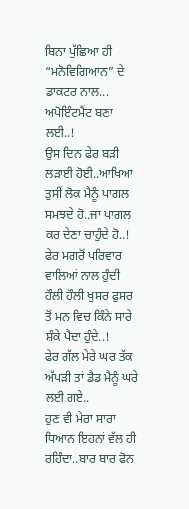ਬਿਨਾ ਪੁੱਛਿਆ ਹੀ “ਮਨੋਵਿਗਿਆਨ” ਦੇ ਡਾਕਟਰ ਨਾਲ...
ਅਪੋਇੰਟਮੈਂਟ ਬਣਾ ਲਈ..!
ਉਸ ਦਿਨ ਫੇਰ ਬੜੀ ਲੜਾਈ ਹੋਈ..ਆਖਿਆ ਤੁਸੀਂ ਲੋਕ ਮੈਨੂੰ ਪਾਗਲ ਸਮਝਦੇ ਹੋ..ਜਾ ਪਾਗਲ ਕਰ ਦੇਣਾ ਚਾਹੁੰਦੇ ਹੋ..!
ਫੇਰ ਮਗਰੋਂ ਪਰਿਵਾਰ ਵਾਲਿਆਂ ਨਾਲ ਹੁੰਦੀ ਹੌਲੀ ਹੌਲੀ ਖੁਸਰ ਫੁਸਰ ਤੋਂ ਮਨ ਵਿਚ ਕਿੰਨੇ ਸਾਰੇ ਸ਼ੰਕੇ ਪੈਦਾ ਹੁੰਦੇ..!
ਫੇਰ ਗੱਲ ਮੇਰੇ ਘਰ ਤੱਕ ਅੱਪੜੀ ਤਾਂ ਡੈਡ ਮੈਨੂੰ ਘਰੇ ਲਈ ਗਏ..
ਹੁਣ ਵੀ ਮੇਰਾ ਸਾਰਾ ਧਿਆਨ ਇਹਨਾਂ ਵੱਲ ਹੀ ਰਹਿੰਦਾ..ਬਾਰ ਬਾਰ ਫੋਨ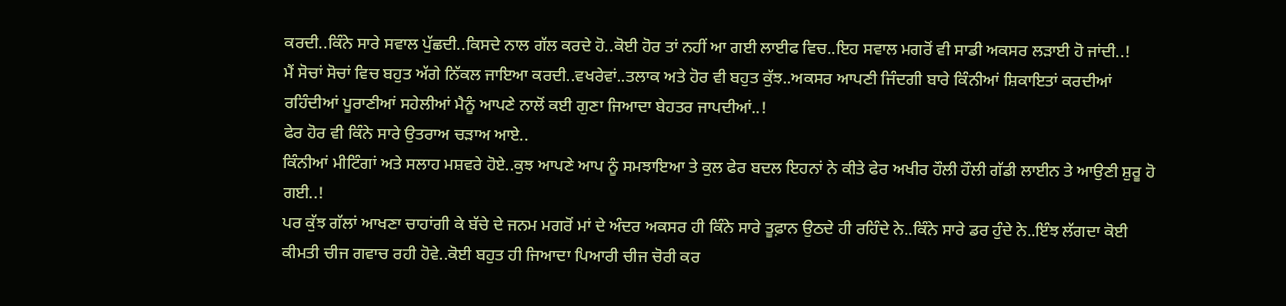ਕਰਦੀ..ਕਿੰਨੇ ਸਾਰੇ ਸਵਾਲ ਪੁੱਛਦੀ..ਕਿਸਦੇ ਨਾਲ ਗੱਲ ਕਰਦੇ ਹੋ..ਕੋਈ ਹੋਰ ਤਾਂ ਨਹੀਂ ਆ ਗਈ ਲਾਈਫ ਵਿਚ..ਇਹ ਸਵਾਲ ਮਗਰੋਂ ਵੀ ਸਾਡੀ ਅਕਸਰ ਲੜਾਈ ਹੋ ਜਾਂਦੀ..!
ਮੈਂ ਸੋਚਾਂ ਸੋਚਾਂ ਵਿਚ ਬਹੁਤ ਅੱਗੇ ਨਿੱਕਲ ਜਾਇਆ ਕਰਦੀ..ਵਖਰੇਵਾਂ..ਤਲਾਕ ਅਤੇ ਹੋਰ ਵੀ ਬਹੁਤ ਕੁੱਝ..ਅਕਸਰ ਆਪਣੀ ਜਿੰਦਗੀ ਬਾਰੇ ਕਿੰਨੀਆਂ ਸ਼ਿਕਾਇਤਾਂ ਕਰਦੀਆਂ ਰਹਿੰਦੀਆਂ ਪੂਰਾਣੀਆਂ ਸਹੇਲੀਆਂ ਮੈਨੂੰ ਆਪਣੇ ਨਾਲੋਂ ਕਈ ਗੁਣਾ ਜਿਆਦਾ ਬੇਹਤਰ ਜਾਪਦੀਆਂ..!
ਫੇਰ ਹੋਰ ਵੀ ਕਿੰਨੇ ਸਾਰੇ ਉਤਰਾਅ ਚੜਾਅ ਆਏ..
ਕਿੰਨੀਆਂ ਮੀਟਿੰਗਾਂ ਅਤੇ ਸਲਾਹ ਮਸ਼ਵਰੇ ਹੋਏ..ਕੁਝ ਆਪਣੇ ਆਪ ਨੂੰ ਸਮਝਾਇਆ ਤੇ ਕੁਲ ਫੇਰ ਬਦਲ ਇਹਨਾਂ ਨੇ ਕੀਤੇ ਫੇਰ ਅਖੀਰ ਹੌਲੀ ਹੌਲੀ ਗੱਡੀ ਲਾਈਨ ਤੇ ਆਉਣੀ ਸ਼ੁਰੂ ਹੋ ਗਈ..!
ਪਰ ਕੁੱਝ ਗੱਲਾਂ ਆਖਣਾ ਚਾਹਾਂਗੀ ਕੇ ਬੱਚੇ ਦੇ ਜਨਮ ਮਗਰੋਂ ਮਾਂ ਦੇ ਅੰਦਰ ਅਕਸਰ ਹੀ ਕਿੰਨੇ ਸਾਰੇ ਤੂਫ਼ਾਨ ਉਠਦੇ ਹੀ ਰਹਿੰਦੇ ਨੇ..ਕਿੰਨੇ ਸਾਰੇ ਡਰ ਹੁੰਦੇ ਨੇ..ਇੰਝ ਲੱਗਦਾ ਕੋਈ ਕੀਮਤੀ ਚੀਜ ਗਵਾਚ ਰਹੀ ਹੋਵੇ..ਕੋਈ ਬਹੁਤ ਹੀ ਜਿਆਦਾ ਪਿਆਰੀ ਚੀਜ ਚੋਰੀ ਕਰ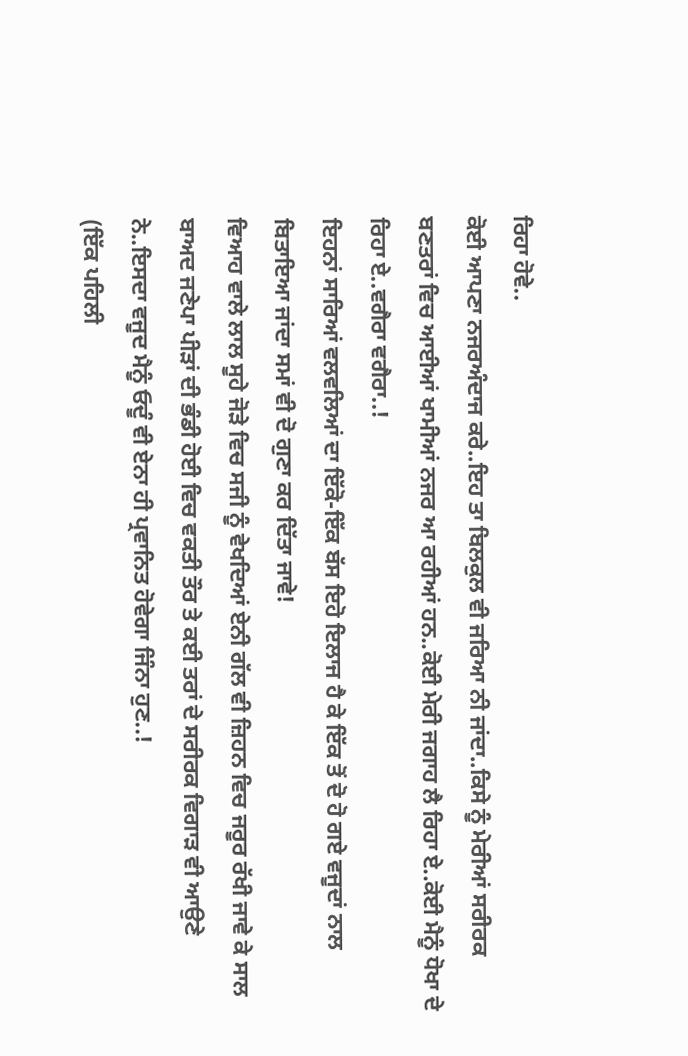ਰਿਹਾ ਹੋਵੇ..
ਕੋਈ ਆਪਣਾ ਨਜਰਅੰਦਾਜ ਕਰੇ..ਇਹ ਤਾ ਬਿਲਕੁਲ ਵੀ ਜਰਿਆ ਨੀ ਜਾਂਦਾ..ਕਿਸੇ ਨੂੰ ਮੇਰੀਆਂ ਸਰੀਰਕ ਬਣਤਰਾਂ ਵਿਚ ਆਈਆਂ ਖਾਮੀਆਂ ਨਜਰ ਆ ਰਹੀਆਂ ਹਨ..ਕੋਈ ਮੇਰੀ ਜਗਾਹ ਲੈ ਰਿਹਾ ਏ..ਕੋਈ ਮੈਨੂੰ ਧੋਖਾ ਦੇ ਰਿਹਾ ਏ..ਵਗੈਰਾ ਵਗੈਰਾ..!
ਇਹਨਾਂ ਸਾਰਿਆਂ ਵਲਵਲਿਆਂ ਦਾ ਇੱਕੋ-ਇੱਕ ਬੱਸ ਇਹੋ ਇਲਾਜ ਹੈ ਕੇ ਇੱਕ ਤੋਂ ਦੋ ਹੋ ਗਏ ਵਜੂਦਾਂ ਨਾਲ ਬਿਤਾਇਆ ਜਾਂਦਾ ਸਮਾਂ ਵੀ ਦੋ ਗੁਣਾ ਕਰ ਦਿੱਤਾ ਜਾਵੇ!
ਵਿਆਹ ਵਾਲੇ ਲਾਲ ਸੂਹੇ ਜੋੜੇ ਵਿਚ ਸਜੀ ਨੂੰ ਵੇਖਦਿਆਂ ਏਨੀ ਗੱਲ ਵੀ ਜ਼ਿਹਨ ਵਿਚ ਜਰੂਰ ਰੱਖੀ ਜਾਵੇ ਕੇ ਸਾਲ ਬਾਅਦ ਜਣੇਪਾ ਪੀੜਾਂ ਦੀ ਭੰਡੀ ਹੋਈ ਵਿਚ ਵਕਤੀ ਤੌਰ ਤੇ ਕਈ ਤਰਾਂ ਦੇ ਸਰੀਰਕ ਵਿਗਾੜ ਵੀ ਆਉਣੇ ਨੇ..ਇਸਦਾ ਵਜੂਦ ਮੈਨੂੰ ਓਦੂੰ ਵੀ ਏਨਾ ਹੀ ਪ੍ਰਵਾਨਿਤ ਹੋਵੇਗਾ ਜਿੰਨਾ ਹੁਣ..!
(ਇੱਕ ਪਹਿਲੀ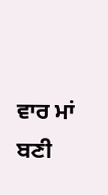ਵਾਰ ਮਾਂ ਬਣੀ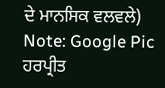ਦੇ ਮਾਨਸਿਕ ਵਲਵਲੇ)
Note: Google Pic
ਹਰਪ੍ਰੀਤ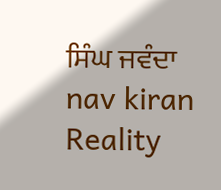ਸਿੰਘ ਜਵੰਦਾ
nav kiran
Reality